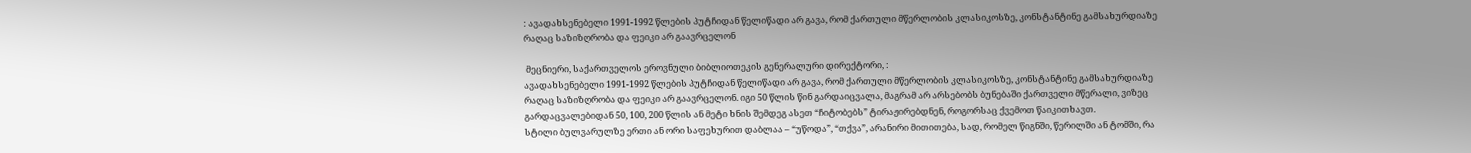: ავადახსენებელი 1991-1992 წლების პუტჩიდან წელიწადი არ გავა, რომ ქართული მწერლობის კლასიკოსზე, კონსტანტინე გამსახურდიაზე რაღაც საზიზღრობა და ფეიკი არ გაავრცელონ

 მეცნიერი, საქართველოს ეროვნული ბიბლიოთეკის გენერალური დირექტორი, :
ავადახსენებელი 1991-1992 წლების პუტჩიდან წელიწადი არ გავა, რომ ქართული მწერლობის კლასიკოსზე, კონსტანტინე გამსახურდიაზე რაღაც საზიზღრობა და ფეიკი არ გაავრცელონ. იგი 50 წლის წინ გარდაიცვალა, მაგრამ არ არსებობს ბუნებაში ქართველი მწერალი, ვიზეც გარდაცვალებიდან 50, 100, 200 წლის ან მეტი ხნის შემდეგ ასეთ “ჩიტობებს” ტირაჟირებდნენ, როგორსაც ქვემოთ წაიკითხავთ.
სტილი ბულვარულზე ერთი ან ორი საფეხურით დაბლაა – “უწოდა”, “თქვა”, არანირი მითითება, სად, რომელ წიგნში, წერილში ან ტომში, რა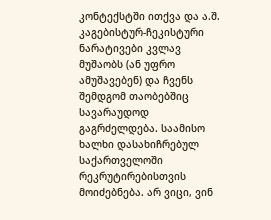კონტექსტში ითქვა და ა.შ. კაგებისტურ-ჩეკისტური ნარატივები კვლავ მუშაობს (ან უფრო ამუშავებენ) და ჩვენს შემდგომ თაობებშიც სავარაუდოდ გაგრძელდება. საამისო ხალხი დასახიჩრებულ საქართველოში რეკრუტირებისთვის მოიძებნება. არ ვიცი, ვინ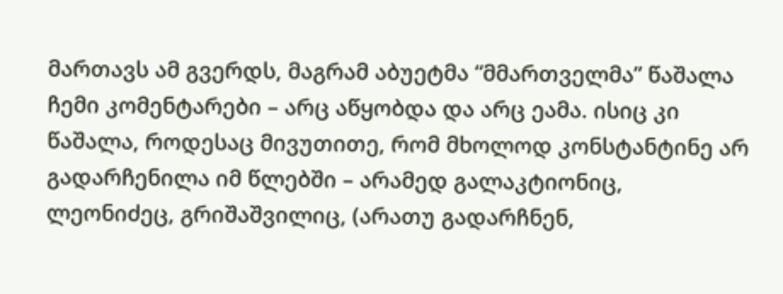მართავს ამ გვერდს, მაგრამ აბუეტმა “მმართველმა” წაშალა ჩემი კომენტარები – არც აწყობდა და არც ეამა. ისიც კი წაშალა, როდესაც მივუთითე, რომ მხოლოდ კონსტანტინე არ გადარჩენილა იმ წლებში – არამედ გალაკტიონიც, ლეონიძეც, გრიშაშვილიც, (არათუ გადარჩნენ,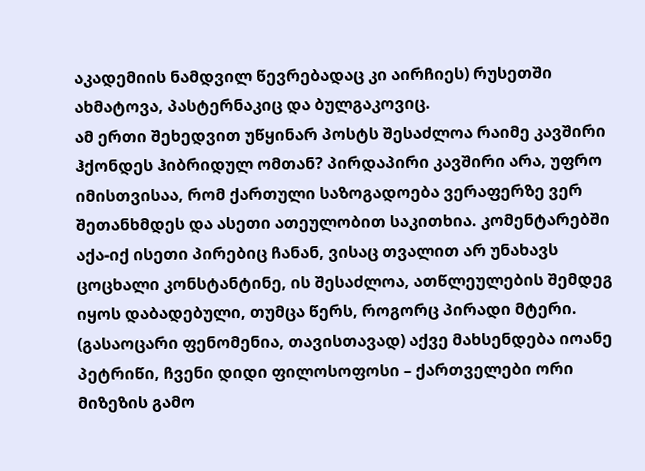აკადემიის ნამდვილ წევრებადაც კი აირჩიეს) რუსეთში ახმატოვა, პასტერნაკიც და ბულგაკოვიც.
ამ ერთი შეხედვით უწყინარ პოსტს შესაძლოა რაიმე კავშირი ჰქონდეს ჰიბრიდულ ომთან? პირდაპირი კავშირი არა, უფრო იმისთვისაა, რომ ქართული საზოგადოება ვერაფერზე ვერ შეთანხმდეს და ასეთი ათეულობით საკითხია. კომენტარებში აქა-იქ ისეთი პირებიც ჩანან, ვისაც თვალით არ უნახავს ცოცხალი კონსტანტინე, ის შესაძლოა, ათწლეულების შემდეგ იყოს დაბადებული, თუმცა წერს, როგორც პირადი მტერი. (გასაოცარი ფენომენია, თავისთავად) აქვე მახსენდება იოანე პეტრიწი, ჩვენი დიდი ფილოსოფოსი – ქართველები ორი მიზეზის გამო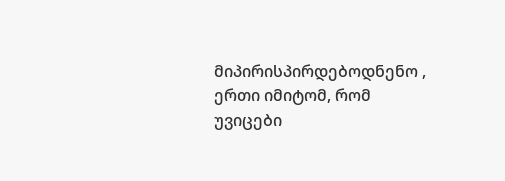მიპირისპირდებოდნენო , ერთი იმიტომ, რომ უვიცები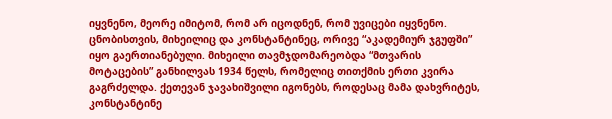იყვნენო, მეორე იმიტომ, რომ არ იცოდნენ, რომ უვიცები იყვნენო.
ცნობისთვის, მიხეილიც და კონსტანტინეც, ორივე “აკადემიურ ჯგუფში” იყო გაერთიანებული. მიხეილი თავმჯდომარეობდა “მთვარის მოტაცების” განხილვას 1934 წელს, რომელიც თითქმის ერთი კვირა გაგრძელდა. ქეთევან ჯავახიშვილი იგონებს, როდესაც მამა დახვრიტეს, კონსტანტინე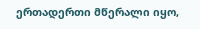ერთადერთი მწერალი იყო,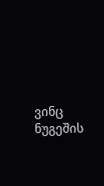ვინც ნუგეშის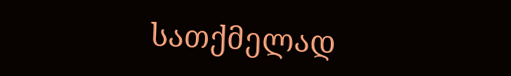სათქმელად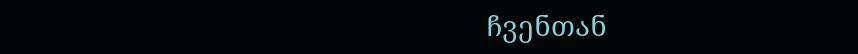ჩვენთან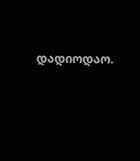დადიოდაო.